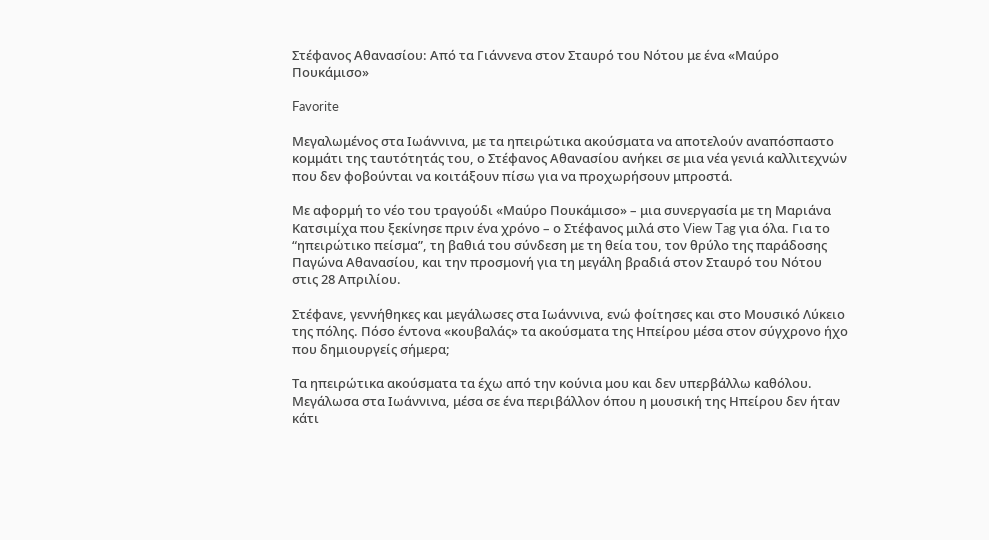Στέφανος Αθανασίου: Από τα Γιάννενα στον Σταυρό του Νότου με ένα «Μαύρο Πουκάμισο»

Favorite

Μεγαλωμένος στα Ιωάννινα, με τα ηπειρώτικα ακούσματα να αποτελούν αναπόσπαστο κομμάτι της ταυτότητάς του, ο Στέφανος Αθανασίου ανήκει σε μια νέα γενιά καλλιτεχνών που δεν φοβούνται να κοιτάξουν πίσω για να προχωρήσουν μπροστά.

Με αφορμή το νέο του τραγούδι «Μαύρο Πουκάμισο» – μια συνεργασία με τη Μαριάνα Κατσιμίχα που ξεκίνησε πριν ένα χρόνο – ο Στέφανος μιλά στο View Tag για όλα. Για το “ηπειρώτικο πείσμα”, τη βαθιά του σύνδεση με τη θεία του, τον θρύλο της παράδοσης Παγώνα Αθανασίου, και την προσμονή για τη μεγάλη βραδιά στον Σταυρό του Νότου στις 28 Απριλίου.

Στέφανε, γεννήθηκες και μεγάλωσες στα Ιωάννινα, ενώ φοίτησες και στο Μουσικό Λύκειο της πόλης. Πόσο έντονα «κουβαλάς» τα ακούσματα της Ηπείρου μέσα στον σύγχρονο ήχο που δημιουργείς σήμερα;

Τα ηπειρώτικα ακούσματα τα έχω από την κούνια μου και δεν υπερβάλλω καθόλου. Μεγάλωσα στα Ιωάννινα, μέσα σε ένα περιβάλλον όπου η μουσική της Ηπείρου δεν ήταν κάτι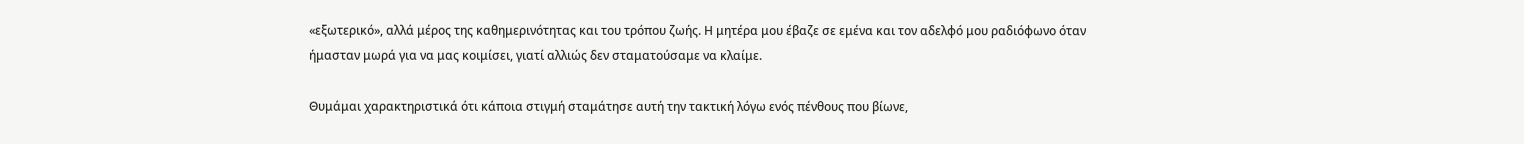«εξωτερικό», αλλά μέρος της καθημερινότητας και του τρόπου ζωής. Η μητέρα μου έβαζε σε εμένα και τον αδελφό μου ραδιόφωνο όταν ήμασταν μωρά για να μας κοιμίσει, γιατί αλλιώς δεν σταματούσαμε να κλαίμε.

Θυμάμαι χαρακτηριστικά ότι κάποια στιγμή σταμάτησε αυτή την τακτική λόγω ενός πένθους που βίωνε,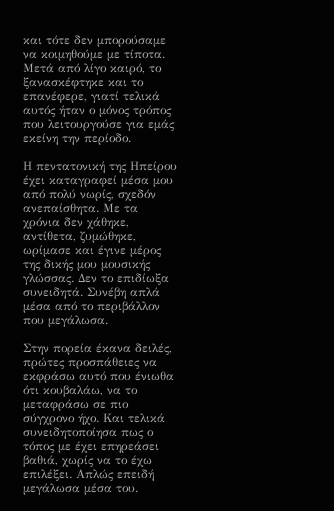και τότε δεν μπορούσαμε να κοιμηθούμε με τίποτα. Μετά από λίγο καιρό, το ξανασκέφτηκε και το επανέφερε, γιατί τελικά αυτός ήταν ο μόνος τρόπος που λειτουργούσε για εμάς εκείνη την περίοδο.

Η πεντατονική της Ηπείρου έχει καταγραφεί μέσα μου από πολύ νωρίς, σχεδόν ανεπαίσθητα. Με τα χρόνια δεν χάθηκε, αντίθετα, ζυμώθηκε, ωρίμασε και έγινε μέρος της δικής μου μουσικής γλώσσας. Δεν το επιδίωξα συνειδητά. Συνέβη απλά μέσα από το περιβάλλον που μεγάλωσα.

Στην πορεία έκανα δειλές, πρώτες προσπάθειες να εκφράσω αυτό που ένιωθα ότι κουβαλάω, να το μεταφράσω σε πιο σύγχρονο ήχο. Και τελικά συνειδητοποίησα πως ο τόπος με έχει επηρεάσει βαθιά, χωρίς να το έχω επιλέξει. Απλώς επειδή μεγάλωσα μέσα του.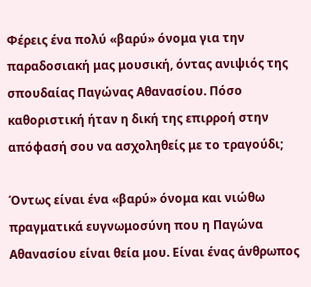Φέρεις ένα πολύ «βαρύ» όνομα για την παραδοσιακή μας μουσική, όντας ανιψιός της σπουδαίας Παγώνας Αθανασίου. Πόσο καθοριστική ήταν η δική της επιρροή στην απόφασή σου να ασχοληθείς με το τραγούδι;

Όντως είναι ένα «βαρύ» όνομα και νιώθω πραγματικά ευγνωμοσύνη που η Παγώνα Αθανασίου είναι θεία μου. Είναι ένας άνθρωπος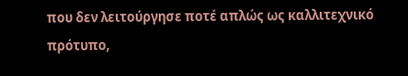που δεν λειτούργησε ποτέ απλώς ως καλλιτεχνικό πρότυπο,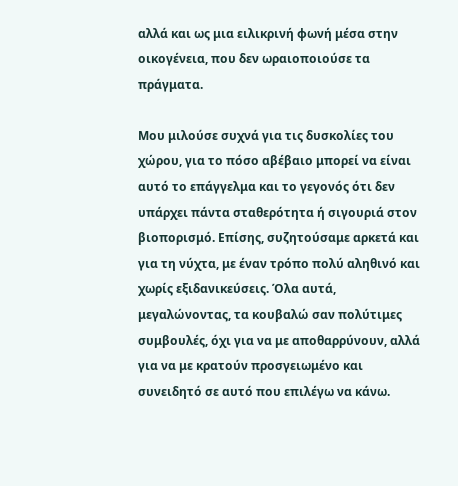αλλά και ως μια ειλικρινή φωνή μέσα στην οικογένεια, που δεν ωραιοποιούσε τα πράγματα.

Μου μιλούσε συχνά για τις δυσκολίες του χώρου, για το πόσο αβέβαιο μπορεί να είναι αυτό το επάγγελμα και το γεγονός ότι δεν υπάρχει πάντα σταθερότητα ή σιγουριά στον βιοπορισμό. Επίσης, συζητούσαμε αρκετά και για τη νύχτα, με έναν τρόπο πολύ αληθινό και χωρίς εξιδανικεύσεις. Όλα αυτά, μεγαλώνοντας, τα κουβαλώ σαν πολύτιμες συμβουλές, όχι για να με αποθαρρύνουν, αλλά για να με κρατούν προσγειωμένο και συνειδητό σε αυτό που επιλέγω να κάνω.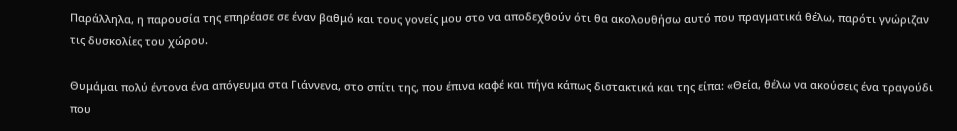Παράλληλα, η παρουσία της επηρέασε σε έναν βαθμό και τους γονείς μου στο να αποδεχθούν ότι θα ακολουθήσω αυτό που πραγματικά θέλω, παρότι γνώριζαν τις δυσκολίες του χώρου.

Θυμάμαι πολύ έντονα ένα απόγευμα στα Γιάννενα, στο σπίτι της, που έπινα καφέ και πήγα κάπως διστακτικά και της είπα: «Θεία, θέλω να ακούσεις ένα τραγούδι που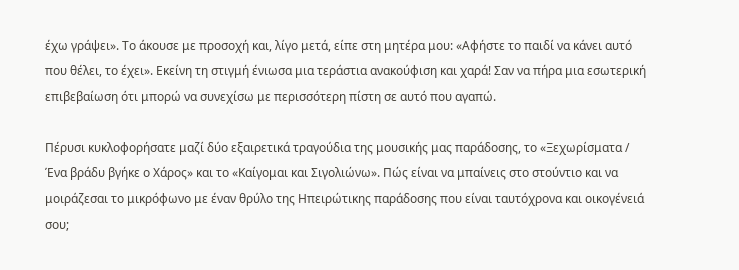έχω γράψει». Το άκουσε με προσοχή και, λίγο μετά, είπε στη μητέρα μου: «Αφήστε το παιδί να κάνει αυτό που θέλει, το έχει». Εκείνη τη στιγμή ένιωσα μια τεράστια ανακούφιση και χαρά! Σαν να πήρα μια εσωτερική επιβεβαίωση ότι μπορώ να συνεχίσω με περισσότερη πίστη σε αυτό που αγαπώ.

Πέρυσι κυκλοφορήσατε μαζί δύο εξαιρετικά τραγούδια της μουσικής μας παράδοσης, το «Ξεχωρίσματα / Ένα βράδυ βγήκε ο Χάρος» και το «Καίγομαι και Σιγολιώνω». Πώς είναι να μπαίνεις στο στούντιο και να μοιράζεσαι το μικρόφωνο με έναν θρύλο της Ηπειρώτικης παράδοσης που είναι ταυτόχρονα και οικογένειά σου;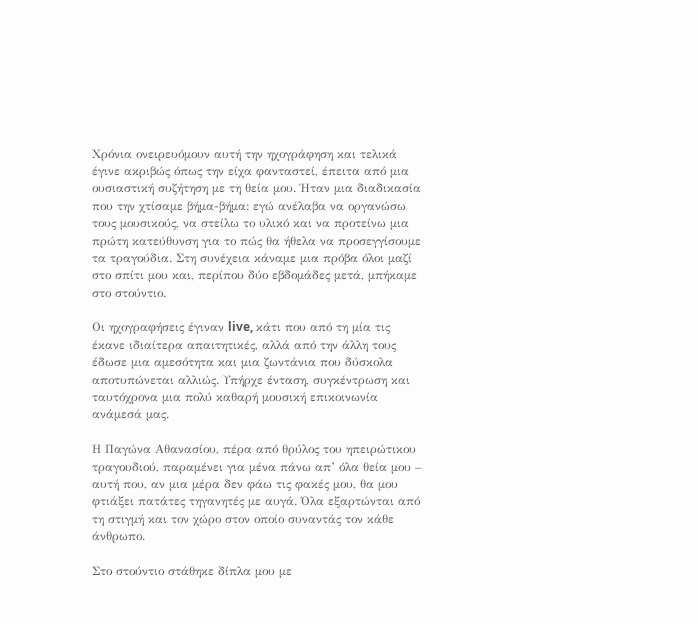Χρόνια ονειρευόμουν αυτή την ηχογράφηση και τελικά έγινε ακριβώς όπως την είχα φανταστεί, έπειτα από μια ουσιαστική συζήτηση με τη θεία μου. Ήταν μια διαδικασία που την χτίσαμε βήμα-βήμα: εγώ ανέλαβα να οργανώσω τους μουσικούς, να στείλω το υλικό και να προτείνω μια πρώτη κατεύθυνση για το πώς θα ήθελα να προσεγγίσουμε τα τραγούδια. Στη συνέχεια κάναμε μια πρόβα όλοι μαζί στο σπίτι μου και, περίπου δύο εβδομάδες μετά, μπήκαμε στο στούντιο.

Οι ηχογραφήσεις έγιναν live, κάτι που από τη μία τις έκανε ιδιαίτερα απαιτητικές, αλλά από την άλλη τους έδωσε μια αμεσότητα και μια ζωντάνια που δύσκολα αποτυπώνεται αλλιώς. Υπήρχε ένταση, συγκέντρωση και ταυτόχρονα μια πολύ καθαρή μουσική επικοινωνία ανάμεσά μας.

Η Παγώνα Αθανασίου, πέρα από θρύλος του ηπειρώτικου τραγουδιού, παραμένει για μένα πάνω απ’ όλα θεία μου – αυτή που, αν μια μέρα δεν φάω τις φακές μου, θα μου φτιάξει πατάτες τηγανητές με αυγά. Όλα εξαρτώνται από τη στιγμή και τον χώρο στον οποίο συναντάς τον κάθε άνθρωπο.

Στο στούντιο στάθηκε δίπλα μου με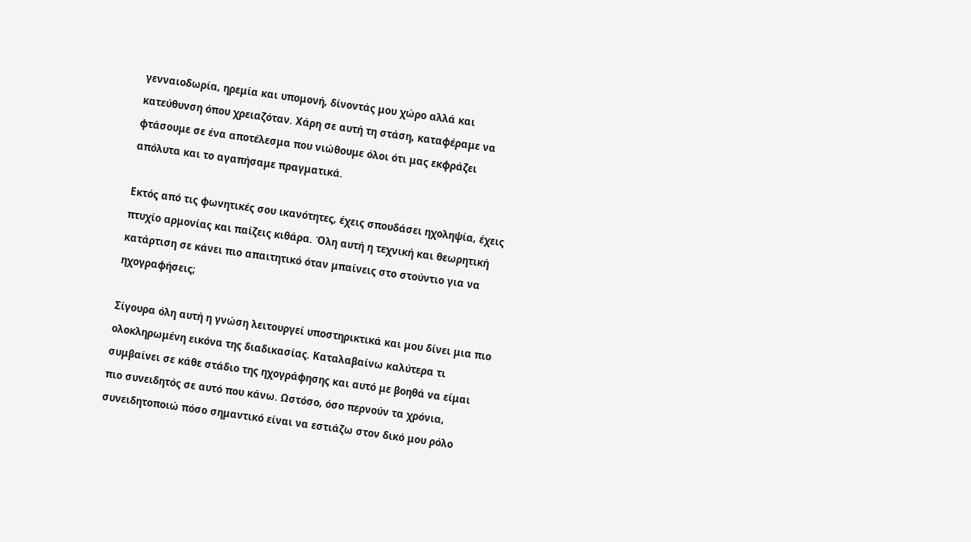γενναιοδωρία, ηρεμία και υπομονή, δίνοντάς μου χώρο αλλά και κατεύθυνση όπου χρειαζόταν. Χάρη σε αυτή τη στάση, καταφέραμε να φτάσουμε σε ένα αποτέλεσμα που νιώθουμε όλοι ότι μας εκφράζει απόλυτα και το αγαπήσαμε πραγματικά.

Εκτός από τις φωνητικές σου ικανότητες, έχεις σπουδάσει ηχοληψία, έχεις πτυχίο αρμονίας και παίζεις κιθάρα. Όλη αυτή η τεχνική και θεωρητική κατάρτιση σε κάνει πιο απαιτητικό όταν μπαίνεις στο στούντιο για να ηχογραφήσεις;

Σίγουρα όλη αυτή η γνώση λειτουργεί υποστηρικτικά και μου δίνει μια πιο ολοκληρωμένη εικόνα της διαδικασίας. Καταλαβαίνω καλύτερα τι συμβαίνει σε κάθε στάδιο της ηχογράφησης και αυτό με βοηθά να είμαι πιο συνειδητός σε αυτό που κάνω. Ωστόσο, όσο περνούν τα χρόνια, συνειδητοποιώ πόσο σημαντικό είναι να εστιάζω στον δικό μου ρόλο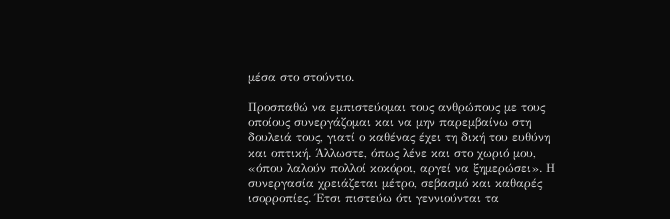μέσα στο στούντιο.

Προσπαθώ να εμπιστεύομαι τους ανθρώπους με τους οποίους συνεργάζομαι και να μην παρεμβαίνω στη δουλειά τους, γιατί ο καθένας έχει τη δική του ευθύνη και οπτική. Άλλωστε, όπως λένε και στο χωριό μου, «όπου λαλούν πολλοί κοκόροι, αργεί να ξημερώσει». Η συνεργασία χρειάζεται μέτρο, σεβασμό και καθαρές ισορροπίες. Έτσι πιστεύω ότι γεννιούνται τα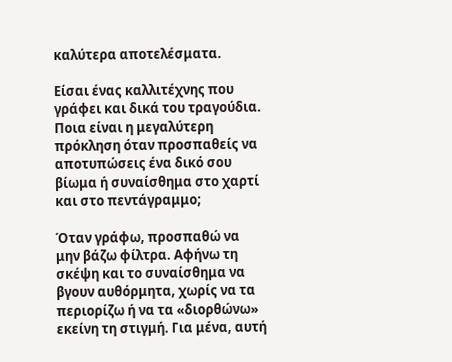καλύτερα αποτελέσματα.

Είσαι ένας καλλιτέχνης που γράφει και δικά του τραγούδια. Ποια είναι η μεγαλύτερη πρόκληση όταν προσπαθείς να αποτυπώσεις ένα δικό σου βίωμα ή συναίσθημα στο χαρτί και στο πεντάγραμμο;

Όταν γράφω, προσπαθώ να μην βάζω φίλτρα. Αφήνω τη σκέψη και το συναίσθημα να βγουν αυθόρμητα, χωρίς να τα περιορίζω ή να τα «διορθώνω» εκείνη τη στιγμή. Για μένα, αυτή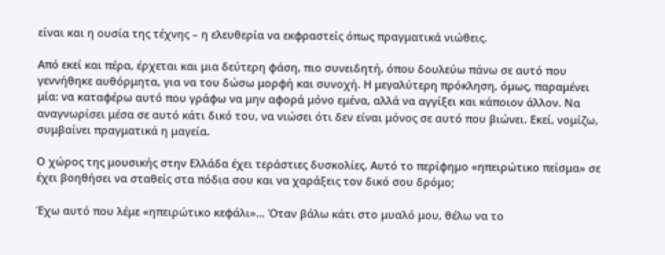είναι και η ουσία της τέχνης – η ελευθερία να εκφραστείς όπως πραγματικά νιώθεις.

Από εκεί και πέρα, έρχεται και μια δεύτερη φάση, πιο συνειδητή, όπου δουλεύω πάνω σε αυτό που γεννήθηκε αυθόρμητα, για να του δώσω μορφή και συνοχή. Η μεγαλύτερη πρόκληση, όμως, παραμένει μία: να καταφέρω αυτό που γράφω να μην αφορά μόνο εμένα, αλλά να αγγίξει και κάποιον άλλον. Να αναγνωρίσει μέσα σε αυτό κάτι δικό του, να νιώσει ότι δεν είναι μόνος σε αυτό που βιώνει. Εκεί, νομίζω, συμβαίνει πραγματικά η μαγεία.

Ο χώρος της μουσικής στην Ελλάδα έχει τεράστιες δυσκολίες. Αυτό το περίφημο «ηπειρώτικο πείσμα» σε έχει βοηθήσει να σταθείς στα πόδια σου και να χαράξεις τον δικό σου δρόμο;

Έχω αυτό που λέμε «ηπειρώτικο κεφάλι»… Όταν βάλω κάτι στο μυαλό μου, θέλω να το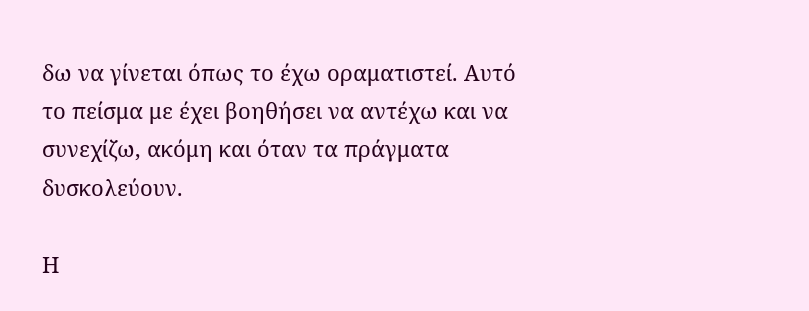δω να γίνεται όπως το έχω οραματιστεί. Αυτό το πείσμα με έχει βοηθήσει να αντέχω και να συνεχίζω, ακόμη και όταν τα πράγματα δυσκολεύουν.

Η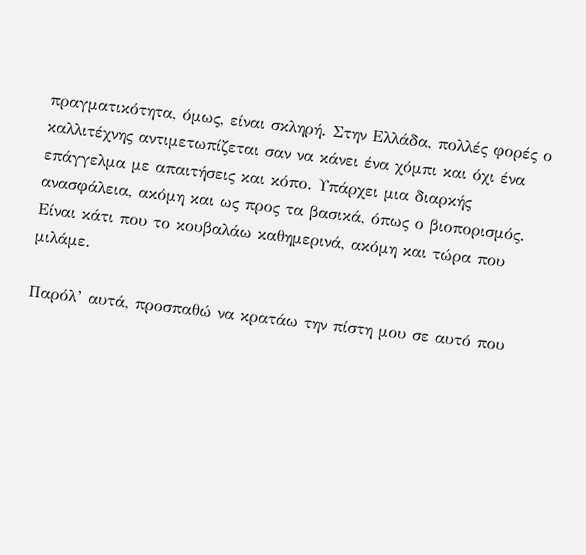πραγματικότητα, όμως, είναι σκληρή. Στην Ελλάδα, πολλές φορές ο καλλιτέχνης αντιμετωπίζεται σαν να κάνει ένα χόμπι και όχι ένα επάγγελμα με απαιτήσεις και κόπο. Υπάρχει μια διαρκής ανασφάλεια, ακόμη και ως προς τα βασικά, όπως ο βιοπορισμός. Είναι κάτι που το κουβαλάω καθημερινά, ακόμη και τώρα που μιλάμε.

Παρόλ’ αυτά, προσπαθώ να κρατάω την πίστη μου σε αυτό που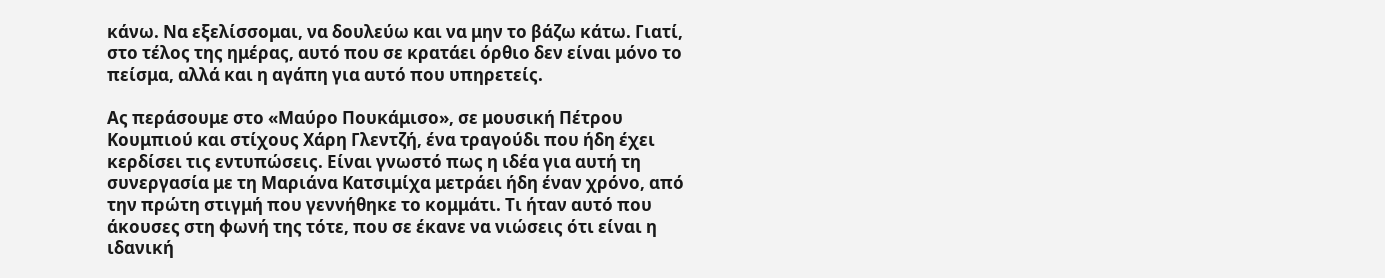κάνω. Να εξελίσσομαι, να δουλεύω και να μην το βάζω κάτω. Γιατί, στο τέλος της ημέρας, αυτό που σε κρατάει όρθιο δεν είναι μόνο το πείσμα, αλλά και η αγάπη για αυτό που υπηρετείς.

Ας περάσουμε στο «Μαύρο Πουκάμισο», σε μουσική Πέτρου Κουμπιού και στίχους Χάρη Γλεντζή, ένα τραγούδι που ήδη έχει κερδίσει τις εντυπώσεις. Είναι γνωστό πως η ιδέα για αυτή τη συνεργασία με τη Μαριάνα Κατσιμίχα μετράει ήδη έναν χρόνο, από την πρώτη στιγμή που γεννήθηκε το κομμάτι. Τι ήταν αυτό που άκουσες στη φωνή της τότε, που σε έκανε να νιώσεις ότι είναι η ιδανική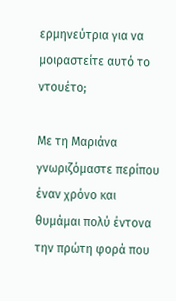ερμηνεύτρια για να μοιραστείτε αυτό το ντουέτο;

Με τη Μαριάνα γνωριζόμαστε περίπου έναν χρόνο και θυμάμαι πολύ έντονα την πρώτη φορά που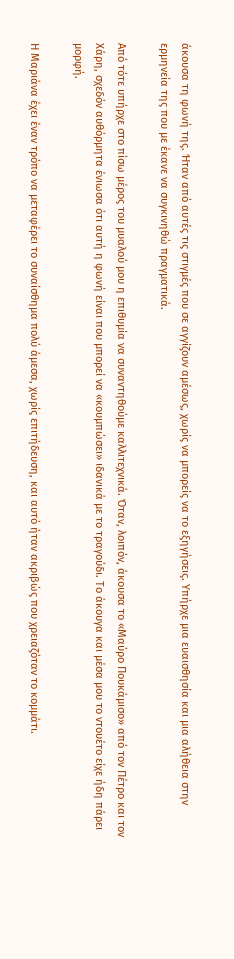άκουσα τη φωνή της. Ήταν από αυτές τις στιγμές που σε αγγίζουν αμέσως, χωρίς να μπορείς να το εξηγήσεις. Υπήρχε μια ευαισθησία και μια αλήθεια στην ερμηνεία της που με έκανε να συγκινηθώ πραγματικά.

Από τότε υπήρχε στο πίσω μέρος του μυαλού μου η επιθυμία να συναντηθούμε καλλιτεχνικά. Όταν, λοιπόν, άκουσα το «Μαύρο Πουκάμισο» από τον Πέτρο και τον Χάρη, σχεδόν αυθόρμητα ένιωσα ότι αυτή η φωνή είναι που μπορεί να «κουμπώσει» ιδανικά με το τραγούδι. Το άκουγα και μέσα μου το ντουέτο είχε ήδη πάρει μορφή.

Η Μαριάνα έχει έναν τρόπο να μεταφέρει το συναίσθημα πολύ άμεσα, χωρίς επιτήδευση, και αυτό ήταν ακριβώς που χρειαζόταν το κομμάτι.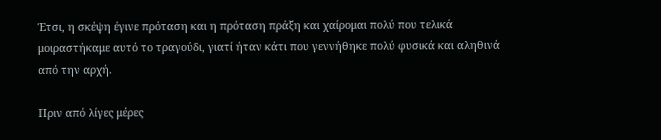Έτσι, η σκέψη έγινε πρόταση και η πρόταση πράξη και χαίρομαι πολύ που τελικά μοιραστήκαμε αυτό το τραγούδι, γιατί ήταν κάτι που γεννήθηκε πολύ φυσικά και αληθινά από την αρχή.

Πριν από λίγες μέρες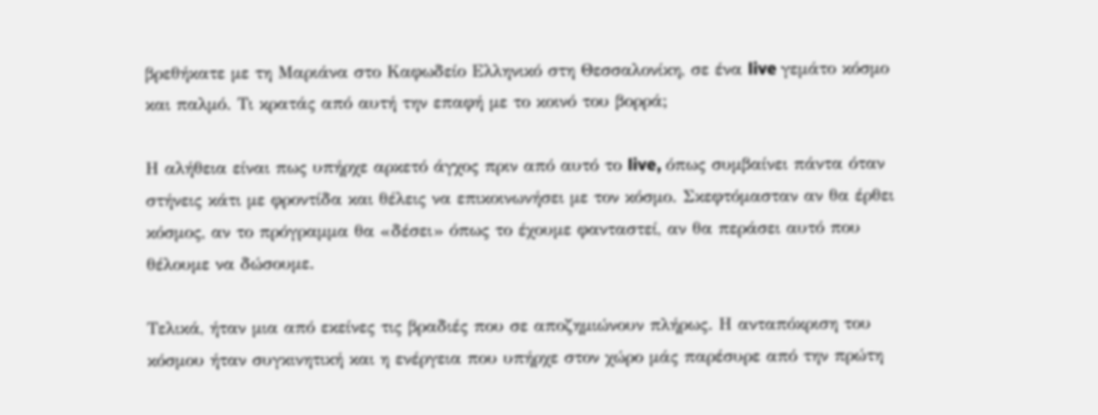βρεθήκατε με τη Μαριάνα στο Καφωδείο Ελληνικό στη Θεσσαλονίκη, σε ένα live γεμάτο κόσμο και παλμό. Τι κρατάς από αυτή την επαφή με το κοινό του βορρά;

Η αλήθεια είναι πως υπήρχε αρκετό άγχος πριν από αυτό το live, όπως συμβαίνει πάντα όταν στήνεις κάτι με φροντίδα και θέλεις να επικοινωνήσει με τον κόσμο. Σκεφτόμασταν αν θα έρθει κόσμος, αν το πρόγραμμα θα «δέσει» όπως το έχουμε φανταστεί, αν θα περάσει αυτό που θέλουμε να δώσουμε.

Τελικά, ήταν μια από εκείνες τις βραδιές που σε αποζημιώνουν πλήρως. Η ανταπόκριση του κόσμου ήταν συγκινητική και η ενέργεια που υπήρχε στον χώρο μάς παρέσυρε από την πρώτη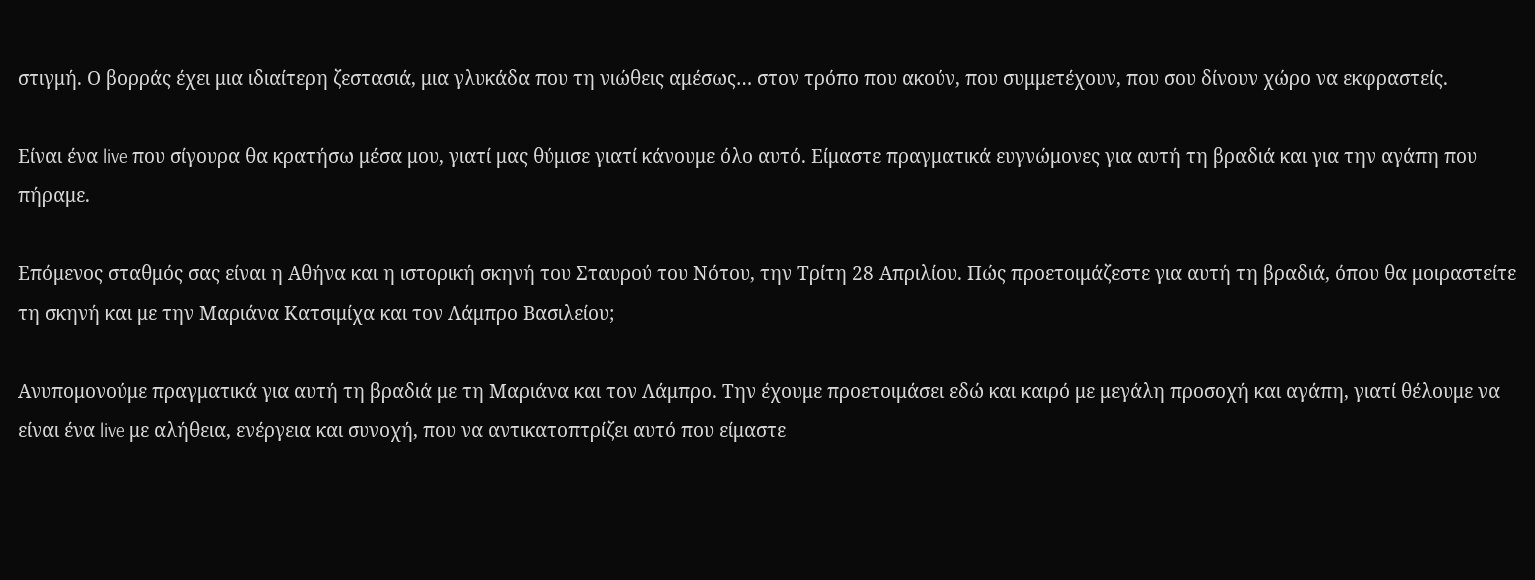στιγμή. Ο βορράς έχει μια ιδιαίτερη ζεστασιά, μια γλυκάδα που τη νιώθεις αμέσως… στον τρόπο που ακούν, που συμμετέχουν, που σου δίνουν χώρο να εκφραστείς.

Είναι ένα live που σίγουρα θα κρατήσω μέσα μου, γιατί μας θύμισε γιατί κάνουμε όλο αυτό. Είμαστε πραγματικά ευγνώμονες για αυτή τη βραδιά και για την αγάπη που πήραμε.

Επόμενος σταθμός σας είναι η Αθήνα και η ιστορική σκηνή του Σταυρού του Νότου, την Τρίτη 28 Απριλίου. Πώς προετοιμάζεστε για αυτή τη βραδιά, όπου θα μοιραστείτε τη σκηνή και με την Μαριάνα Κατσιμίχα και τον Λάμπρο Βασιλείου;

Ανυπομονούμε πραγματικά για αυτή τη βραδιά με τη Μαριάνα και τον Λάμπρο. Την έχουμε προετοιμάσει εδώ και καιρό με μεγάλη προσοχή και αγάπη, γιατί θέλουμε να είναι ένα live με αλήθεια, ενέργεια και συνοχή, που να αντικατοπτρίζει αυτό που είμαστε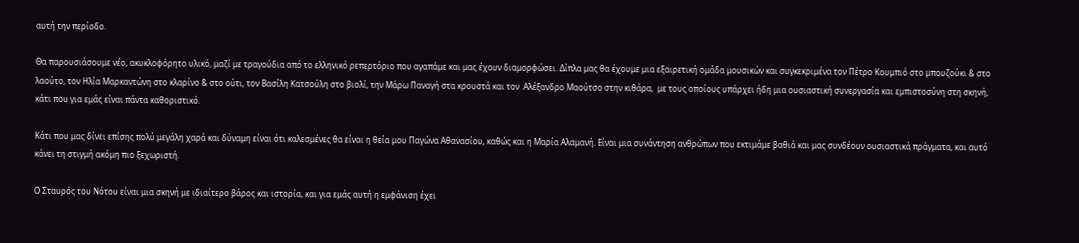αυτή την περίοδο.

Θα παρουσιάσουμε νέο, ακυκλοφόρητο υλικό, μαζί με τραγούδια από το ελληνικό ρεπερτόριο που αγαπάμε και μας έχουν διαμορφώσει. Δίπλα μας θα έχουμε μια εξαιρετική ομάδα μουσικών και συγκεκριμένα τον Πέτρο Κουμπιό στο μπουζούκι & στο λαούτο, τον Ηλία Μαρκαντώνη στο κλαρίνο & στο ούτι, τον Βασίλη Κατσούλη στο βιολί, την Μάρω Παναγή στα κρουστά και τον  Αλέξανδρο Μαούτσο στην κιθάρα,  με τους οποίους υπάρχει ήδη μια ουσιαστική συνεργασία και εμπιστοσύνη στη σκηνή, κάτι που για εμάς είναι πάντα καθοριστικό.

Κάτι που μας δίνει επίσης πολύ μεγάλη χαρά και δύναμη είναι ότι καλεσμένες θα είναι η θεία μου Παγώνα Αθανασίου, καθώς και η Μαρία Αλαμανή. Είναι μια συνάντηση ανθρώπων που εκτιμάμε βαθιά και μας συνδέουν ουσιαστικά πράγματα, και αυτό κάνει τη στιγμή ακόμη πιο ξεχωριστή.

Ο Σταυρός του Νότου είναι μια σκηνή με ιδιαίτερο βάρος και ιστορία, και για εμάς αυτή η εμφάνιση έχει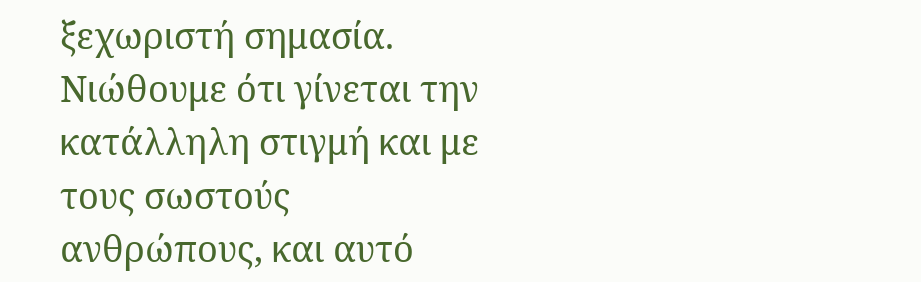ξεχωριστή σημασία. Νιώθουμε ότι γίνεται την κατάλληλη στιγμή και με τους σωστούς ανθρώπους, και αυτό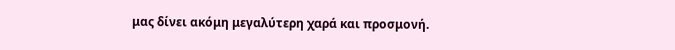μας δίνει ακόμη μεγαλύτερη χαρά και προσμονή.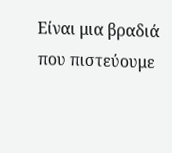Είναι μια βραδιά που πιστεύουμε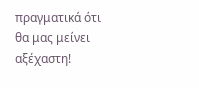πραγματικά ότι θα μας μείνει αξέχαστη!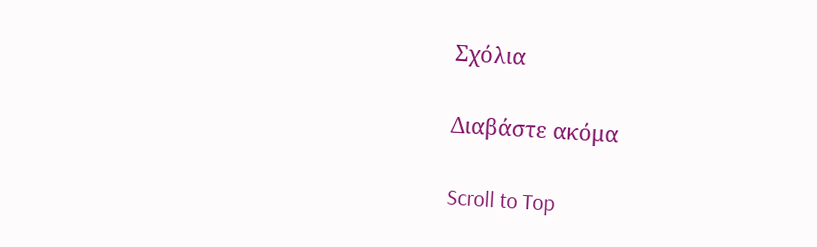Σχόλια

Διαβάστε ακόμα

Scroll to Top